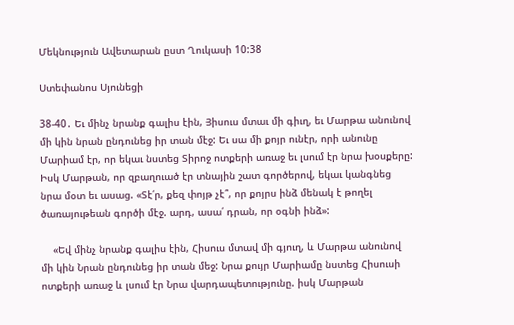Մեկնություն Ավետարան ըստ Ղուկասի 10:38

Ստեփանոս Սյունեցի

38-40․ Եւ մինչ նրանք գալիս էին, Յիսուս մտաւ մի գիւղ, եւ Մարթա անունով մի կին նրան ընդունեց իր տան մէջ: Եւ սա մի քոյր ունէր, որի անունը Մարիամ էր, որ եկաւ նստեց Տիրոջ ոտքերի առաջ եւ լսում էր նրա խօսքերը: Իսկ Մարթան, որ զբաղուած էր տնային շատ գործերով, եկաւ կանգնեց նրա մօտ եւ ասաց. «Տէ՛ր, քեզ փոյթ չէ՞, որ քոյրս ինձ մենակ է թողել ծառայութեան գործի մէջ. արդ, ասա՛ դրան, որ օգնի ինձ»:

    «Եվ մինչ նրանք գալիս էին, Հիսուս մտավ մի գյուղ, և Մարթա անունով մի կին Նրան ընդունեց իր տան մեջ: Նրա քույր Մարիամը նստեց Հիսուսի ոտքերի առաջ և լսում էր Նրա վարդապետությունը. իսկ Մարթան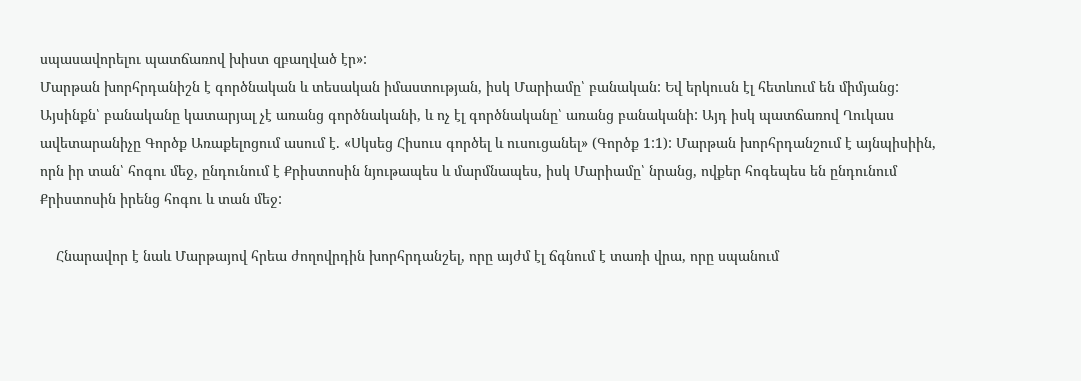սպասավորելու պատճառով խիստ զբաղված էր»:
Մարթան խորհրդանիշն է գործնական և տեսական իմաստության, իսկ Մարիամը՝ բանական: Եվ երկուսն էլ հետևում են միմյանց: Այսինքն՝ բանականը կատարյալ չէ առանց գործնականի, և ոչ էլ գործնականը՝ առանց բանականի: Այդ իսկ պատճառով Ղուկաս ավետարանիչը Գործք Առաքելոցում ասում է. «Սկսեց Հիսուս գործել և ուսուցանել» (Գործք 1:1): Մարթան խորհրդանշում է այնպիսիին, որն իր տան՝ հոգու մեջ, ընդունում է Քրիստոսին նյութապես և մարմնապես, իսկ Մարիամը՝ նրանց, ովքեր հոգեպես են ընդունում Քրիստոսին իրենց հոգու և տան մեջ:

    Հնարավոր է նաև Մարթայով հրեա ժողովրդին խորհրդանշել, որը այժմ էլ ճգնում է տառի վրա, որը սպանում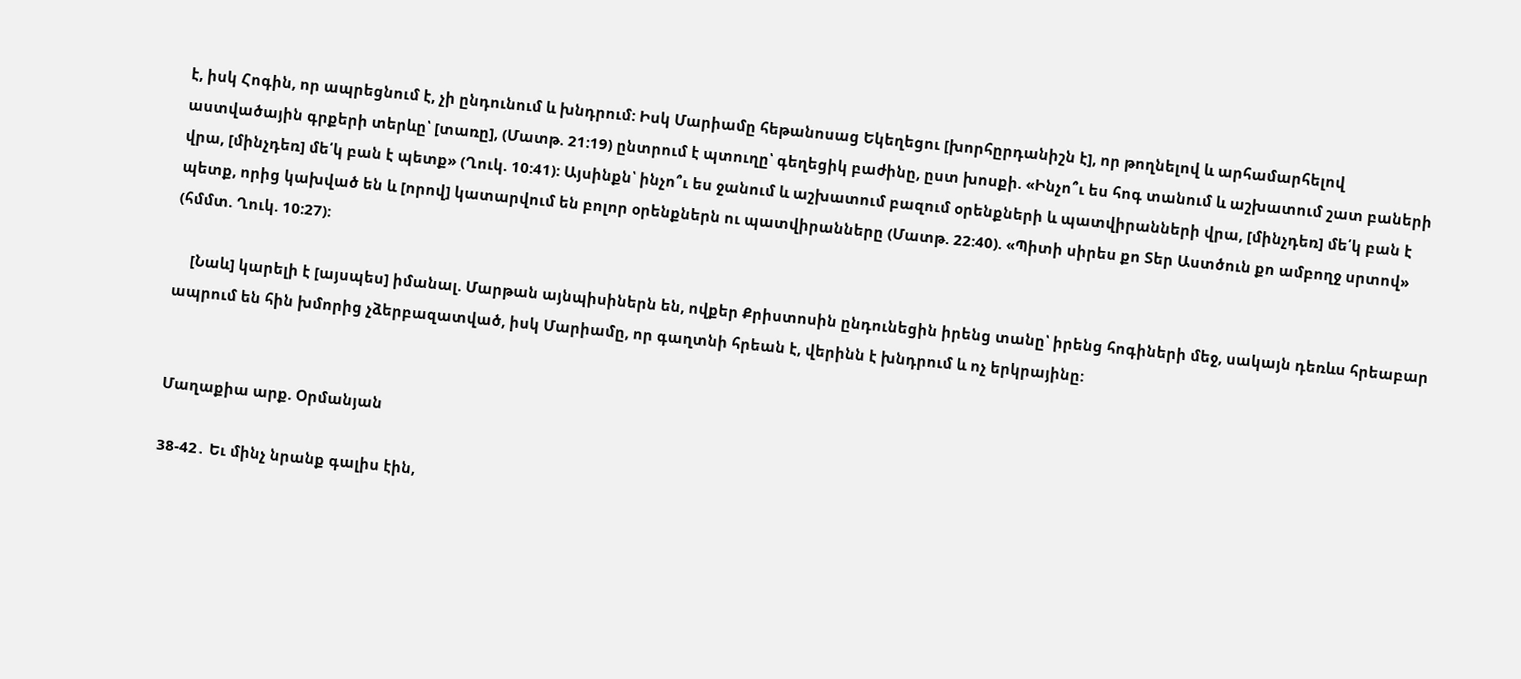է, իսկ Հոգին, որ ապրեցնում է, չի ընդունում և խնդրում: Իսկ Մարիամը հեթանոսաց Եկեղեցու [խորհըրդանիշն է], որ թողնելով և արհամարհելով աստվածային գրքերի տերևը՝ [տառը], (Մատթ. 21:19) ընտրում է պտուղը՝ գեղեցիկ բաժինը, ըստ խոսքի. «Ինչո՞ւ ես հոգ տանում և աշխատում շատ բաների վրա, [մինչդեռ] մե՛կ բան է պետք» (Ղուկ. 10:41): Այսինքն՝ ինչո՞ւ ես ջանում և աշխատում բազում օրենքների և պատվիրանների վրա, [մինչդեռ] մե՛կ բան է պետք, որից կախված են և [որով] կատարվում են բոլոր օրենքներն ու պատվիրանները (Մատթ. 22:40). «Պիտի սիրես քո Տեր Աստծուն քո ամբողջ սրտով» (հմմտ. Ղուկ. 10:27):

    [Նաև] կարելի է [այսպես] իմանալ. Մարթան այնպիսիներն են, ովքեր Քրիստոսին ընդունեցին իրենց տանը՝ իրենց հոգիների մեջ, սակայն դեռևս հրեաբար ապրում են հին խմորից չձերբազատված, իսկ Մարիամը, որ գաղտնի հրեան է, վերինն է խնդրում և ոչ երկրայինը:


Մաղաքիա արք. Օրմանյան

38-42․ Եւ մինչ նրանք գալիս էին,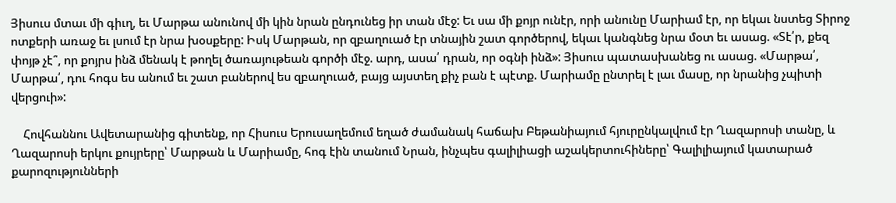Յիսուս մտաւ մի գիւղ, եւ Մարթա անունով մի կին նրան ընդունեց իր տան մէջ: Եւ սա մի քոյր ունէր, որի անունը Մարիամ էր, որ եկաւ նստեց Տիրոջ ոտքերի առաջ եւ լսում էր նրա խօսքերը: Իսկ Մարթան, որ զբաղուած էր տնային շատ գործերով, եկաւ կանգնեց նրա մօտ եւ ասաց. «Տէ՛ր, քեզ փոյթ չէ՞, որ քոյրս ինձ մենակ է թողել ծառայութեան գործի մէջ. արդ, ասա՛ դրան, որ օգնի ինձ»: Յիսուս պատասխանեց ու ասաց. «Մարթա՛, Մարթա՛, դու հոգս ես անում եւ շատ բաներով ես զբաղուած, բայց այստեղ քիչ բան է պէտք. Մարիամը ընտրել է լաւ մասը, որ նրանից չպիտի վերցուի»:

    Հովհաննու Ավետարանից գիտենք, որ Հիսուս Երուսաղեմում եղած ժամանակ հաճախ Բեթանիայում հյուրընկալվում էր Ղազարոսի տանը, և Ղազարոսի երկու քույրերը՝ Մարթան և Մարիամը, հոգ էին տանում Նրան, ինչպես գալիլիացի աշակերտուհիները՝ Գալիլիայում կատարած քարոզությունների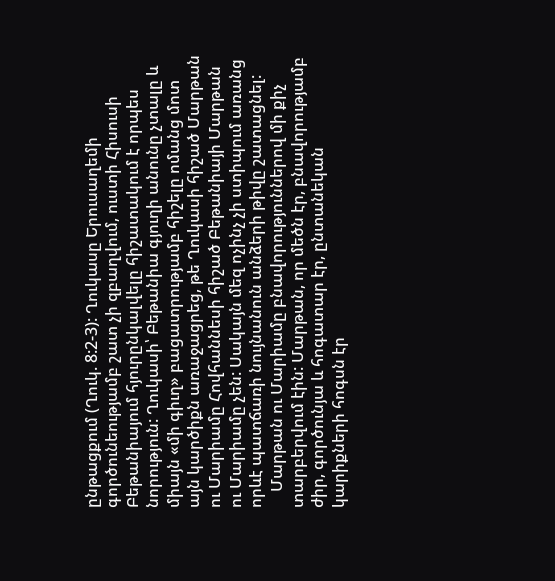ընթացքում (Ղուկ. 8:2-3): Ղուկասը Երուսաղեմի գործունեությամբ շատ չի զբաղվում, ուստի Հիսուսի Բեթանիայում հյուրընկալվելը հիշատակում է որպես նորություն: Ղուկասի՝ Բեթանիա գյուղի անունը չտալը և միայն «մի գիւղ» բացատրությամբ հիշելը ոմանց մոտ այն կարծիքն առաջացրեց, թե Ղուկասի հիշած Մարթան ու Մարիամը Հովհաննեսի հիշած Բեթանիայի Մարթան ու Մարիամը չեն: Սակայն մեզ ոչինչ չի ստիպում առանց որևէ պատճառի նույնանուն անձերի թիվը շատացնել:
    Մարթան ու Մարիամը բնավորություններով մի քիչ տարբերվում էին: Մարթան, որ մեծն էր, բնավորությամբ ժիր, գործունյա և հոգատար էր, ընտանեկան կարիքների հոգսն էր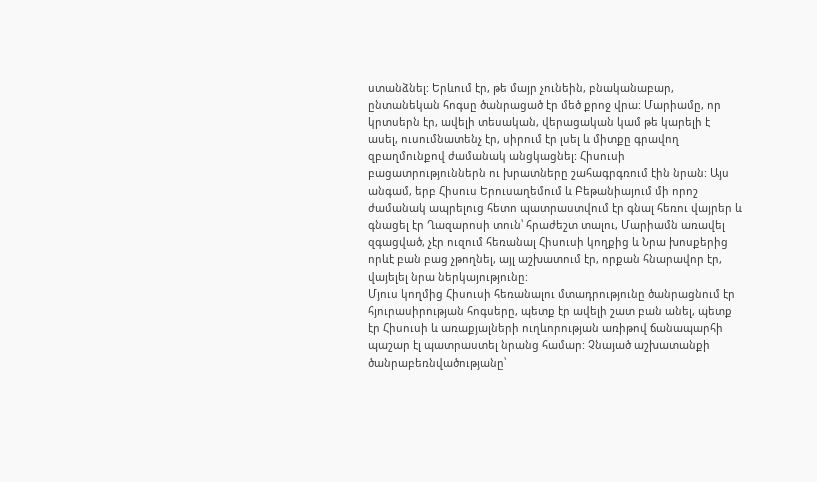ստանձնել: Երևում էր, թե մայր չունեին, բնականաբար, ընտանեկան հոգսը ծանրացած էր մեծ քրոջ վրա: Մարիամը, որ կրտսերն էր, ավելի տեսական, վերացական կամ թե կարելի է ասել, ուսումնատենչ էր, սիրում էր լսել և միտքը գրավող զբաղմունքով ժամանակ անցկացնել: Հիսուսի բացատրություններն ու խրատները շահագրգռում էին նրան: Այս անգամ, երբ Հիսուս Երուսաղեմում և Բեթանիայում մի որոշ ժամանակ ապրելուց հետո պատրաստվում էր գնալ հեռու վայրեր և գնացել էր Ղազարոսի տուն՝ հրաժեշտ տալու, Մարիամն առավել զգացված, չէր ուզում հեռանալ Հիսուսի կողքից և Նրա խոսքերից որևէ բան բաց չթողնել, այլ աշխատում էր, որքան հնարավոր էր, վայելել նրա ներկայությունը:
Մյուս կողմից Հիսուսի հեռանալու մտադրությունը ծանրացնում էր հյուրասիրության հոգսերը, պետք էր ավելի շատ բան անել, պետք էր Հիսուսի և առաքյալների ուղևորության առիթով ճանապարհի պաշար էլ պատրաստել նրանց համար: Չնայած աշխատանքի ծանրաբեռնվածությանը՝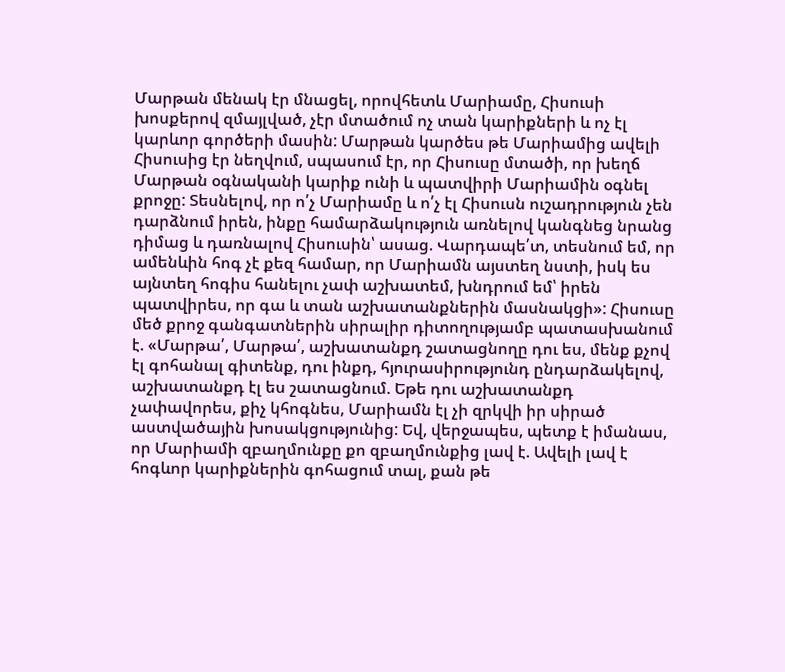Մարթան մենակ էր մնացել, որովհետև Մարիամը, Հիսուսի խոսքերով զմայլված, չէր մտածում ոչ տան կարիքների և ոչ էլ կարևոր գործերի մասին: Մարթան կարծես թե Մարիամից ավելի Հիսուսից էր նեղվում, սպասում էր, որ Հիսուսը մտածի, որ խեղճ Մարթան օգնականի կարիք ունի և պատվիրի Մարիամին օգնել քրոջը: Տեսնելով, որ ո՛չ Մարիամը և ո՛չ էլ Հիսուսն ուշադրություն չեն դարձնում իրեն, ինքը համարձակություն առնելով կանգնեց նրանց դիմաց և դառնալով Հիսուսին՝ ասաց. Վարդապե՛տ, տեսնում եմ, որ ամենևին հոգ չէ քեզ համար, որ Մարիամն այստեղ նստի, իսկ ես այնտեղ հոգիս հանելու չափ աշխատեմ, խնդրում եմ՝ իրեն պատվիրես, որ գա և տան աշխատանքներին մասնակցի»: Հիսուսը մեծ քրոջ գանգատներին սիրալիր դիտողությամբ պատասխանում է. «Մարթա՛, Մարթա՛, աշխատանքդ շատացնողը դու ես, մենք քչով էլ գոհանալ գիտենք, դու ինքդ, հյուրասիրությունդ ընդարձակելով, աշխատանքդ էլ ես շատացնում. Եթե դու աշխատանքդ չափավորես, քիչ կհոգնես, Մարիամն էլ չի զրկվի իր սիրած աստվածային խոսակցությունից: Եվ, վերջապես, պետք է իմանաս, որ Մարիամի զբաղմունքը քո զբաղմունքից լավ է. Ավելի լավ է հոգևոր կարիքներին գոհացում տալ, քան թե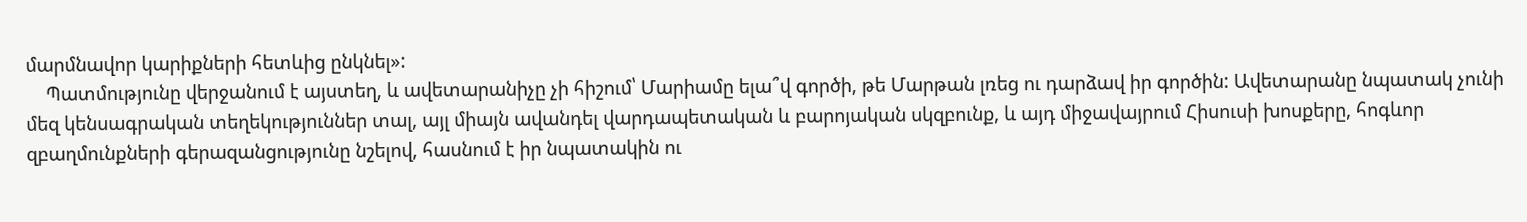մարմնավոր կարիքների հետևից ընկնել»:
    Պատմությունը վերջանում է այստեղ, և ավետարանիչը չի հիշում՝ Մարիամը ելա՞վ գործի, թե Մարթան լռեց ու դարձավ իր գործին: Ավետարանը նպատակ չունի մեզ կենսագրական տեղեկություններ տալ, այլ միայն ավանդել վարդապետական և բարոյական սկզբունք, և այդ միջավայրում Հիսուսի խոսքերը, հոգևոր զբաղմունքների գերազանցությունը նշելով, հասնում է իր նպատակին ու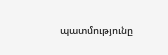պատմությունը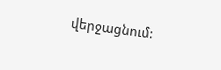վերջացնում: